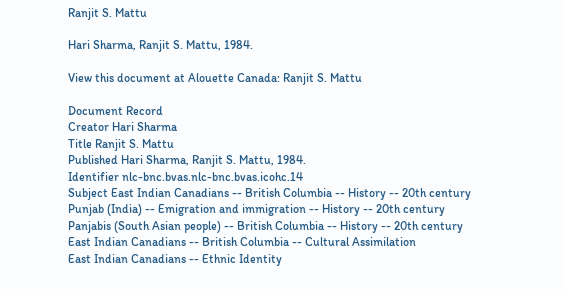Ranjit S. Mattu

Hari Sharma, Ranjit S. Mattu, 1984.

View this document at Alouette Canada: Ranjit S. Mattu

Document Record
Creator Hari Sharma
Title Ranjit S. Mattu
Published Hari Sharma, Ranjit S. Mattu, 1984.
Identifier nlc-bnc.bvas.nlc-bnc.bvas.icohc.14
Subject East Indian Canadians -- British Columbia -- History -- 20th century
Punjab (India) -- Emigration and immigration -- History -- 20th century
Panjabis (South Asian people) -- British Columbia -- History -- 20th century
East Indian Canadians -- British Columbia -- Cultural Assimilation
East Indian Canadians -- Ethnic Identity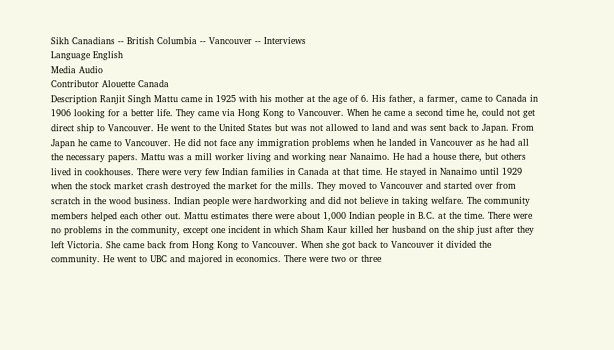Sikh Canadians -- British Columbia -- Vancouver -- Interviews
Language English
Media Audio
Contributor Alouette Canada
Description Ranjit Singh Mattu came in 1925 with his mother at the age of 6. His father, a farmer, came to Canada in 1906 looking for a better life. They came via Hong Kong to Vancouver. When he came a second time he, could not get direct ship to Vancouver. He went to the United States but was not allowed to land and was sent back to Japan. From Japan he came to Vancouver. He did not face any immigration problems when he landed in Vancouver as he had all the necessary papers. Mattu was a mill worker living and working near Nanaimo. He had a house there, but others lived in cookhouses. There were very few Indian families in Canada at that time. He stayed in Nanaimo until 1929 when the stock market crash destroyed the market for the mills. They moved to Vancouver and started over from scratch in the wood business. Indian people were hardworking and did not believe in taking welfare. The community members helped each other out. Mattu estimates there were about 1,000 Indian people in B.C. at the time. There were no problems in the community, except one incident in which Sham Kaur killed her husband on the ship just after they left Victoria. She came back from Hong Kong to Vancouver. When she got back to Vancouver it divided the community. He went to UBC and majored in economics. There were two or three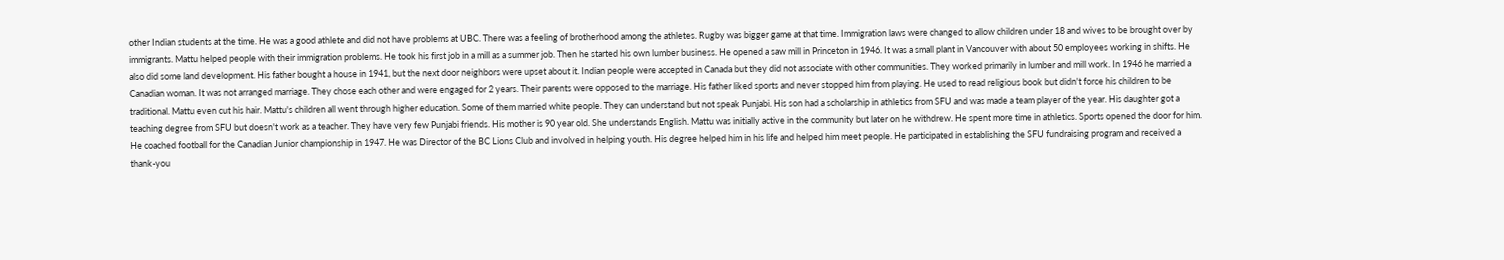other Indian students at the time. He was a good athlete and did not have problems at UBC. There was a feeling of brotherhood among the athletes. Rugby was bigger game at that time. Immigration laws were changed to allow children under 18 and wives to be brought over by immigrants. Mattu helped people with their immigration problems. He took his first job in a mill as a summer job. Then he started his own lumber business. He opened a saw mill in Princeton in 1946. It was a small plant in Vancouver with about 50 employees working in shifts. He also did some land development. His father bought a house in 1941, but the next door neighbors were upset about it. Indian people were accepted in Canada but they did not associate with other communities. They worked primarily in lumber and mill work. In 1946 he married a Canadian woman. It was not arranged marriage. They chose each other and were engaged for 2 years. Their parents were opposed to the marriage. His father liked sports and never stopped him from playing. He used to read religious book but didn't force his children to be traditional. Mattu even cut his hair. Mattu's children all went through higher education. Some of them married white people. They can understand but not speak Punjabi. His son had a scholarship in athletics from SFU and was made a team player of the year. His daughter got a teaching degree from SFU but doesn't work as a teacher. They have very few Punjabi friends. His mother is 90 year old. She understands English. Mattu was initially active in the community but later on he withdrew. He spent more time in athletics. Sports opened the door for him. He coached football for the Canadian Junior championship in 1947. He was Director of the BC Lions Club and involved in helping youth. His degree helped him in his life and helped him meet people. He participated in establishing the SFU fundraising program and received a thank-you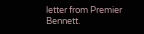letter from Premier Bennett.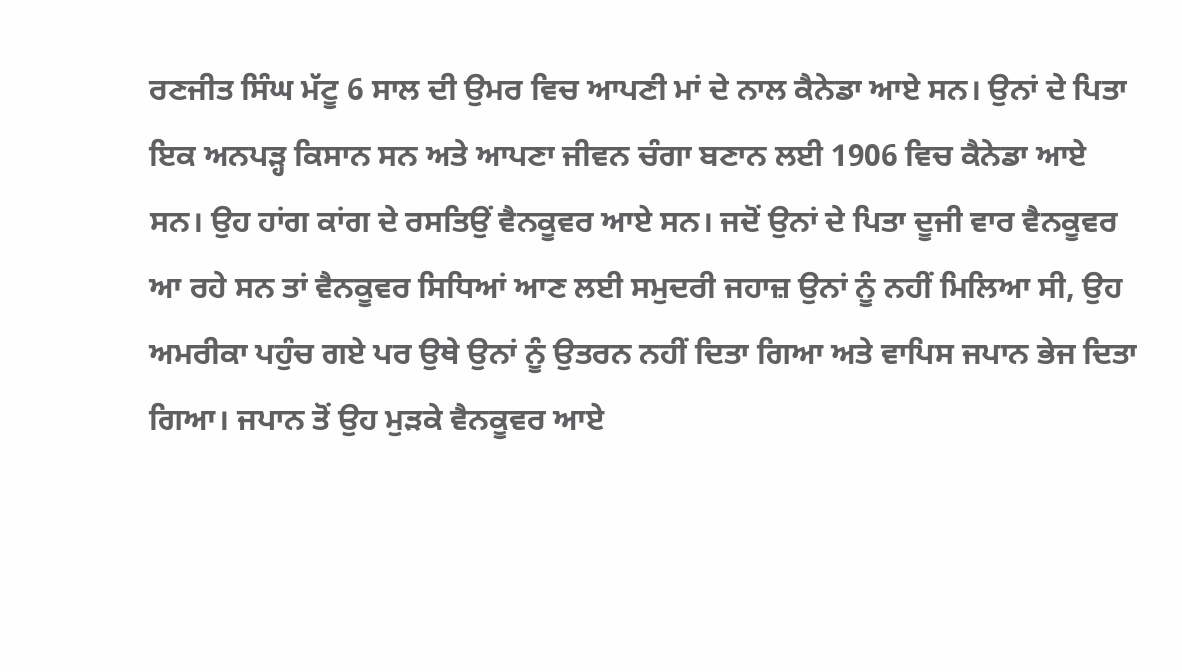ਰਣਜੀਤ ਸਿੰਘ ਮੱਟੂ 6 ਸਾਲ ਦੀ ਉਮਰ ਵਿਚ ਆਪਣੀ ਮਾਂ ਦੇ ਨਾਲ ਕੈਨੇਡਾ ਆਏ ਸਨ। ਉਨਾਂ ਦੇ ਪਿਤਾ ਇਕ ਅਨਪੜ੍ਹ ਕਿਸਾਨ ਸਨ ਅਤੇ ਆਪਣਾ ਜੀਵਨ ਚੰਗਾ ਬਣਾਨ ਲਈ 1906 ਵਿਚ ਕੈਨੇਡਾ ਆਏ ਸਨ। ਉਹ ਹਾਂਗ ਕਾਂਗ ਦੇ ਰਸਤਿਉਂ ਵੈਨਕੂਵਰ ਆਏ ਸਨ। ਜਦੋਂ ਉਨਾਂ ਦੇ ਪਿਤਾ ਦੂਜੀ ਵਾਰ ਵੈਨਕੂਵਰ ਆ ਰਹੇ ਸਨ ਤਾਂ ਵੈਨਕੂਵਰ ਸਿਧਿਆਂ ਆਣ ਲਈ ਸਮੁਦਰੀ ਜਹਾਜ਼ ਉਨਾਂ ਨੂੰ ਨਹੀਂ ਮਿਲਿਆ ਸੀ, ਉਹ ਅਮਰੀਕਾ ਪਹੁੰਚ ਗਏ ਪਰ ਉਥੇ ਉਨਾਂ ਨੂੰ ਉਤਰਨ ਨਹੀਂ ਦਿਤਾ ਗਿਆ ਅਤੇ ਵਾਪਿਸ ਜਪਾਨ ਭੇਜ ਦਿਤਾ ਗਿਆ। ਜਪਾਨ ਤੋਂ ਉਹ ਮੁੜਕੇ ਵੈਨਕੂਵਰ ਆਏ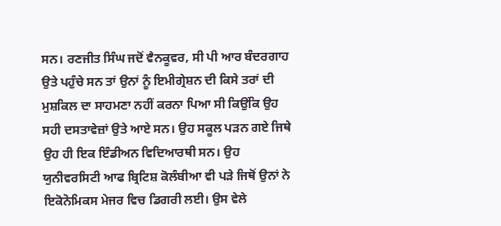ਸਨ। ਰਣਜੀਤ ਸਿੰਘ ਜਦੋਂ ਵੈਨਕੂਵਰ, ਸੀ ਪੀ ਆਰ ਬੰਦਰਗਾਹ ਉਤੇ ਪਹੁੰਚੇ ਸਨ ਤਾਂ ਉਨਾਂ ਨੂੰ ਇਮੀਗ੍ਰੇਸ਼ਨ ਦੀ ਕਿਸੇ ਤਰਾਂ ਦੀ ਮੁਸ਼ਕਿਲ ਦਾ ਸਾਹਮਣਾ ਨਹੀਂ ਕਰਨਾ ਪਿਆ ਸੀ ਕਿਉਂਕਿ ਉਹ ਸਹੀ ਦਸਤਾਵੇਜ਼ਾਂ ਉਤੇ ਆਏ ਸਨ। ਉਹ ਸਕੂਲ ਪੜਨ ਗਏ ਜਿਥੇ ਉਹ ਹੀ ਇਕ ਇੰਡੀਅਨ ਵਿਦਿਆਰਥੀ ਸਨ। ਉਹ ਯੁਨੀਵਰਸਿਟੀ ਆਫ ਬ੍ਰਿਟਿਸ਼ ਕੋਲੰਬੀਆ ਵੀ ਪੜੇ ਜਿਥੋਂ ਉਨਾਂ ਨੇ ਇਕੋਨੋਮਿਕਸ ਮੇਜਰ ਵਿਚ ਡਿਗਰੀ ਲਈ। ਉਸ ਵੇਲੇ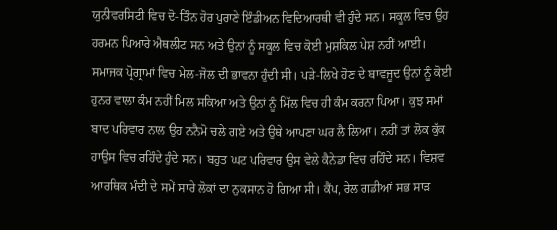ਯੁਨੀਵਰਸਿਟੀ ਵਿਚ ਦੋ-ਤਿੰਨ ਹੋਰ ਪੁਰਾਣੇ ਇੰਡੀਅਨ ਵਿਦਿਆਰਥੀ ਵੀ ਹੁੰਦੇ ਸਨ। ਸਕੂਲ ਵਿਚ ਉਹ ਹਰਮਨ ਪਿਆਰੇ ਐਥਲੀਟ ਸਨ ਅਤੇ ਉਨਾਂ ਨੂੰ ਸਕੂਲ ਵਿਚ ਕੋਈ ਮੁਸ਼ਕਿਲ ਪੇਸ਼ ਨਹੀਂ ਆਈ। ਸਮਾਜਕ ਪ੍ਰੋਗ੍ਰਾਮਾਂ ਵਿਚ ਮੇਲ-ਜੋਲ ਦੀ ਭਾਵਨਾ ਹੁੰਦੀ ਸੀ। ਪੜੇ-ਲਿਖੇ ਹੋਣ ਦੇ ਬਾਵਜੂਦ ਉਨਾਂ ਨੂੰ ਕੋਈ ਹੁਨਰ ਵਾਲਾ ਕੰਮ ਨਹੀਂ ਮਿਲ ਸਕਿਆ ਅਤੇ ਉਨਾਂ ਨੂੰ ਮਿੱਲ ਵਿਚ ਹੀ ਕੰਮ ਕਰਨਾ ਪਿਆ। ਕੁਝ ਸਮਾਂ ਬਾਦ ਪਰਿਵਾਰ ਨਾਲ ਉਹ ਨਨੈਮੋ ਚਲੇ ਗਏ ਅਤੇ ਉਥੇ ਆਪਣਾ ਘਰ ਲੈ ਲਿਆ। ਨਹੀਂ ਤਾਂ ਲੋਕ ਕੁੱਕ ਹਾਉਸ ਵਿਚ ਰਹਿੰਦੇ ਹੁੰਦੇ ਸਨ। ਬਹੁਤ ਘਟ ਪਰਿਵਾਰ ਉਸ ਵੇਲੇ ਕੈਨੇਡਾ ਵਿਚ ਰਹਿੰਦੇ ਸਨ। ਵਿਸ਼ਵ ਆਰਥਿਕ ਮੰਦੀ ਦੇ ਸਮੇਂ ਸਾਰੇ ਲੋਕਾਂ ਦਾ ਨੁਕਸਾਨ ਹੋ ਗਿਆ ਸੀ। ਕੈਂਪ, ਰੇਲ ਗਡੀਆਂ ਸਭ ਸਾੜ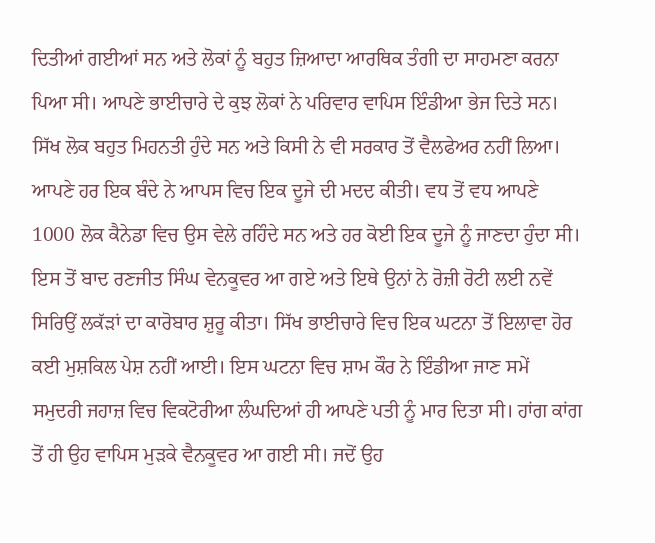ਦਿਤੀਆਂ ਗਈਆਂ ਸਨ ਅਤੇ ਲੋਕਾਂ ਨੂੰ ਬਹੁਤ ਜ਼ਿਆਦਾ ਆਰਥਿਕ ਤੰਗੀ ਦਾ ਸਾਹਮਣਾ ਕਰਨਾ ਪਿਆ ਸੀ। ਆਪਣੇ ਭਾਈਚਾਰੇ ਦੇ ਕੁਝ ਲੋਕਾਂ ਨੇ ਪਰਿਵਾਰ ਵਾਪਿਸ ਇੰਡੀਆ ਭੇਜ ਦਿਤੇ ਸਨ। ਸਿੱਖ ਲੋਕ ਬਹੁਤ ਮਿਹਨਤੀ ਹੁੰਦੇ ਸਨ ਅਤੇ ਕਿਸੀ ਨੇ ਵੀ ਸਰਕਾਰ ਤੋਂ ਵੈਲਫੇਅਰ ਨਹੀਂ ਲਿਆ। ਆਪਣੇ ਹਰ ਇਕ ਬੰਦੇ ਨੇ ਆਪਸ ਵਿਚ ਇਕ ਦੂਜੇ ਦੀ ਮਦਦ ਕੀਤੀ। ਵਧ ਤੋਂ ਵਧ ਆਪਣੇ 1000 ਲੋਕ ਕੈਨੇਡਾ ਵਿਚ ਉਸ ਵੇਲੇ ਰਹਿੰਦੇ ਸਨ ਅਤੇ ਹਰ ਕੋਈ ਇਕ ਦੂਜੇ ਨੂੰ ਜਾਣਦਾ ਹੁੰਦਾ ਸੀ। ਇਸ ਤੋਂ ਬਾਦ ਰਣਜੀਤ ਸਿੰਘ ਵੇਨਕੂਵਰ ਆ ਗਏ ਅਤੇ ਇਥੇ ਉਨਾਂ ਨੇ ਰੋਜ਼ੀ ਰੋਟੀ ਲਈ ਨਵੇਂ ਸਿਰਿਉਂ ਲਕੱੜਾਂ ਦਾ ਕਾਰੋਬਾਰ ਸ਼ੁਰੂ ਕੀਤਾ। ਸਿੱਖ ਭਾਈਚਾਰੇ ਵਿਚ ਇਕ ਘਟਨਾ ਤੋਂ ਇਲਾਵਾ ਹੋਰ ਕਈ ਮੁਸ਼ਕਿਲ ਪੇਸ਼ ਨਹੀਂ ਆਈ। ਇਸ ਘਟਨਾ ਵਿਚ ਸ਼ਾਮ ਕੌਰ ਨੇ ਇੰਡੀਆ ਜਾਣ ਸਮੇਂ ਸਮੁਦਰੀ ਜਹਾਜ਼ ਵਿਚ ਵਿਕਟੋਰੀਆ ਲੰਘਦਿਆਂ ਹੀ ਆਪਣੇ ਪਤੀ ਨੂੰ ਮਾਰ ਦਿਤਾ ਸੀ। ਹਾਂਗ ਕਾਂਗ ਤੋਂ ਹੀ ਉਹ ਵਾਪਿਸ ਮੁੜਕੇ ਵੈਨਕੂਵਰ ਆ ਗਈ ਸੀ। ਜਦੋਂ ਉਹ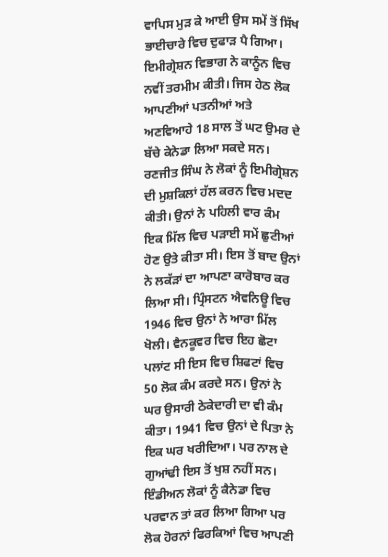ਵਾਪਿਸ ਮੁੜ ਕੇ ਆਈ ਉਸ ਸਮੇਂ ਤੋਂ ਸਿੱਖ ਭਾਈਚਾਰੇ ਵਿਚ ਦੁਫਾੜ ਪੈ ਗਿਆ। ਇਮੀਗ੍ਰੇਸ਼ਨ ਵਿਭਾਗ ਨੇ ਕਾਨੂੰਨ ਵਿਚ ਨਵੀਂ ਤਰਮੀਮ ਕੀਤੀ। ਜਿਸ ਹੇਠ ਲੋਕ ਆਪਣੀਆਂ ਪਤਨੀਆਂ ਅਤੇ ਅਣਵਿਆਹੇ 18 ਸਾਲ ਤੋਂ ਘਟ ਉਮਰ ਦੇ ਬੱਚੇ ਕੇਨੇਡਾ ਲਿਆ ਸਕਦੇ ਸਨ। ਰਣਜੀਤ ਸਿੰਘ ਨੇ ਲੋਕਾਂ ਨੂੰ ਇਮੀਗ੍ਰੇਸ਼ਨ ਦੀ ਮੁਸ਼ਕਿਲਾਂ ਹੱਲ ਕਰਨ ਵਿਚ ਮਦਦ ਕੀਤੀ। ਉਨਾਂ ਨੇ ਪਹਿਲੀ ਵਾਰ ਕੰਮ ਇਕ ਮਿੱਲ ਵਿਚ ਪੜਾਈ ਸਮੇਂ ਛੁਟੀਆਂ ਹੋਣ ਉਤੇ ਕੀਤਾ ਸੀ। ਇਸ ਤੋਂ ਬਾਦ ਉਨਾਂ ਨੇ ਲਕੱੜਾਂ ਦਾ ਆਪਣਾ ਕਾਰੋਬਾਰ ਕਰ ਲਿਆ ਸੀ। ਪ੍ਰਿੰਸਟਨ ਐਵਨਿਊ ਵਿਚ 1946 ਵਿਚ ਉਨਾਂ ਨੇ ਆਰਾ ਮਿੱਲ ਖੋਲੀ। ਵੈਨਕੂਵਰ ਵਿਚ ਇਹ ਛੋਟਾ ਪਲਾਂਟ ਸੀ ਇਸ ਵਿਚ ਸ਼ਿਫਟਾਂ ਵਿਚ 50 ਲੋਕ ਕੰਮ ਕਰਦੇ ਸਨ। ਉਨਾਂ ਨੇ ਘਰ ਉਸਾਰੀ ਠੇਕੇਦਾਰੀ ਦਾ ਵੀ ਕੰਮ ਕੀਤਾ। 1941 ਵਿਚ ਉਨਾਂ ਦੇ ਪਿਤਾ ਨੇ ਇਕ ਘਰ ਖਰੀਦਿਆ। ਪਰ ਨਾਲ ਦੇ ਗੁਆਂਢੀ ਇਸ ਤੋਂ ਖੁਸ਼ ਨਹੀਂ ਸਨ। ਇੰਡੀਅਨ ਲੋਕਾਂ ਨੂੰ ਕੈਨੇਡਾ ਵਿਚ ਪਰਵਾਨ ਤਾਂ ਕਰ ਲਿਆ ਗਿਆ ਪਰ ਲੋਕ ਹੋਰਨਾਂ ਫਿਰਕਿਆਂ ਵਿਚ ਆਪਣੀ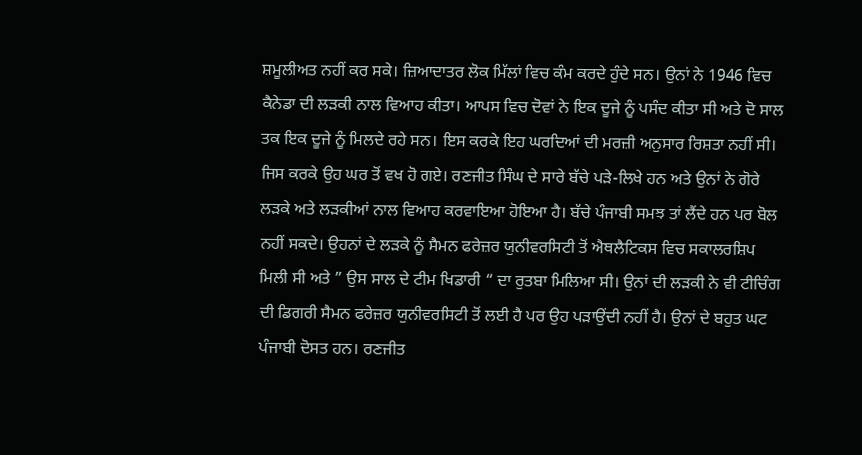ਸ਼ਮੂਲੀਅਤ ਨਹੀਂ ਕਰ ਸਕੇ। ਜ਼ਿਆਦਾਤਰ ਲੋਕ ਮਿੱਲਾਂ ਵਿਚ ਕੰਮ ਕਰਦੇ ਹੁੰਦੇ ਸਨ। ਉਨਾਂ ਨੇ 1946 ਵਿਚ ਕੈਨੇਡਾ ਦੀ ਲੜਕੀ ਨਾਲ ਵਿਆਹ ਕੀਤਾ। ਆਪਸ ਵਿਚ ਦੋਵਾਂ ਨੇ ਇਕ ਦੂਜੇ ਨੂੰ ਪਸੰਦ ਕੀਤਾ ਸੀ ਅਤੇ ਦੋ ਸਾਲ ਤਕ ਇਕ ਦੂਜੇ ਨੂੰ ਮਿਲਦੇ ਰਹੇ ਸਨ। ਇਸ ਕਰਕੇ ਇਹ ਘਰਦਿਆਂ ਦੀ ਮਰਜ਼ੀ ਅਨੁਸਾਰ ਰਿਸ਼ਤਾ ਨਹੀਂ ਸੀ। ਜਿਸ ਕਰਕੇ ਉਹ ਘਰ ਤੋਂ ਵਖ ਹੋ ਗਏ। ਰਣਜੀਤ ਸਿੰਘ ਦੇ ਸਾਰੇ ਬੱਚੇ ਪੜੇ-ਲਿਖੇ ਹਨ ਅਤੇ ਉਨਾਂ ਨੇ ਗੋਰੇ ਲੜਕੇ ਅਤੇ ਲੜਕੀਆਂ ਨਾਲ ਵਿਆਹ ਕਰਵਾਇਆ ਹੋਇਆ ਹੈ। ਬੱਚੇ ਪੰਜਾਬੀ ਸਮਝ ਤਾਂ ਲੈਂਦੇ ਹਨ ਪਰ ਬੋਲ ਨਹੀਂ ਸਕਦੇ। ਉਹਨਾਂ ਦੇ ਲੜਕੇ ਨੂੰ ਸੈਮਨ ਫਰੇਜ਼ਰ ਯੁਨੀਵਰਸਿਟੀ ਤੋਂ ਐਥਲੈਟਿਕਸ ਵਿਚ ਸਕਾਲਰਸ਼ਿਪ ਮਿਲੀ ਸੀ ਅਤੇ ” ਉਸ ਸਾਲ ਦੇ ਟੀਮ ਖਿਡਾਰੀ “ ਦਾ ਰੁਤਬਾ ਮਿਲਿਆ ਸੀ। ਉਨਾਂ ਦੀ ਲੜਕੀ ਨੇ ਵੀ ਟੀਚਿੰਗ ਦੀ ਡਿਗਰੀ ਸੈਮਨ ਫਰੇਜ਼ਰ ਯੁਨੀਵਰਸਿਟੀ ਤੋਂ ਲਈ ਹੈ ਪਰ ਉਹ ਪੜਾਉਂਦੀ ਨਹੀਂ ਹੈ। ਉਨਾਂ ਦੇ ਬਹੁਤ ਘਟ ਪੰਜਾਬੀ ਦੋਸਤ ਹਨ। ਰਣਜੀਤ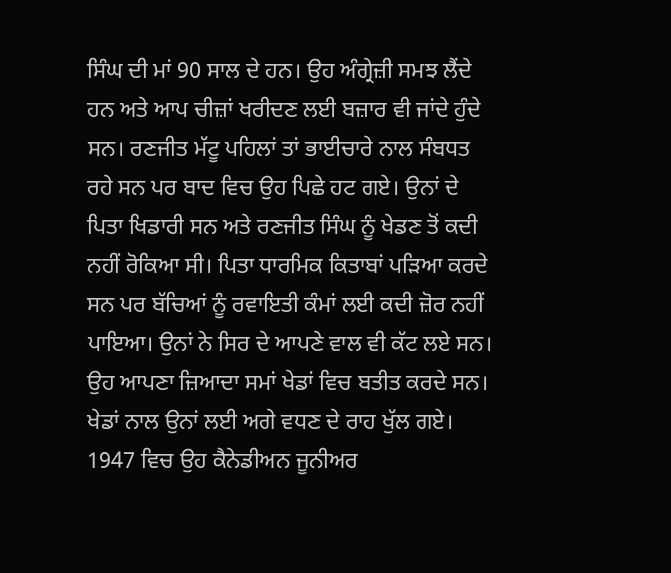ਸਿੰਘ ਦੀ ਮਾਂ 90 ਸਾਲ ਦੇ ਹਨ। ਉਹ ਅੰਗ੍ਰੇਜ਼ੀ ਸਮਝ ਲੈਂਦੇ ਹਨ ਅਤੇ ਆਪ ਚੀਜ਼ਾਂ ਖਰੀਦਣ ਲਈ ਬਜ਼ਾਰ ਵੀ ਜਾਂਦੇ ਹੁੰਦੇ ਸਨ। ਰਣਜੀਤ ਮੱਟੂ ਪਹਿਲਾਂ ਤਾਂ ਭਾਈਚਾਰੇ ਨਾਲ ਸੰਬਧਤ ਰਹੇ ਸਨ ਪਰ ਬਾਦ ਵਿਚ ਉਹ ਪਿਛੇ ਹਟ ਗਏ। ਉਨਾਂ ਦੇ ਪਿਤਾ ਖਿਡਾਰੀ ਸਨ ਅਤੇ ਰਣਜੀਤ ਸਿੰਘ ਨੂੰ ਖੇਡਣ ਤੋਂ ਕਦੀ ਨਹੀਂ ਰੋਕਿਆ ਸੀ। ਪਿਤਾ ਧਾਰਮਿਕ ਕਿਤਾਬਾਂ ਪੜਿਆ ਕਰਦੇ ਸਨ ਪਰ ਬੱਚਿਆਂ ਨੂੰ ਰਵਾਇਤੀ ਕੰਮਾਂ ਲਈ ਕਦੀ ਜ਼ੋਰ ਨਹੀਂ ਪਾਇਆ। ਉਨਾਂ ਨੇ ਸਿਰ ਦੇ ਆਪਣੇ ਵਾਲ ਵੀ ਕੱਟ ਲਏ ਸਨ। ਉਹ ਆਪਣਾ ਜ਼ਿਆਦਾ ਸਮਾਂ ਖੇਡਾਂ ਵਿਚ ਬਤੀਤ ਕਰਦੇ ਸਨ। ਖੇਡਾਂ ਨਾਲ ਉਨਾਂ ਲਈ ਅਗੇ ਵਧਣ ਦੇ ਰਾਹ ਖੁੱਲ ਗਏ। 1947 ਵਿਚ ਉਹ ਕੈਨੇਡੀਅਨ ਜੂਨੀਅਰ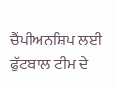ਚੈਂਪੀਅਨਸ਼ਿਪ ਲਈ ਫੁੱਟਬਾਲ ਟੀਮ ਦੇ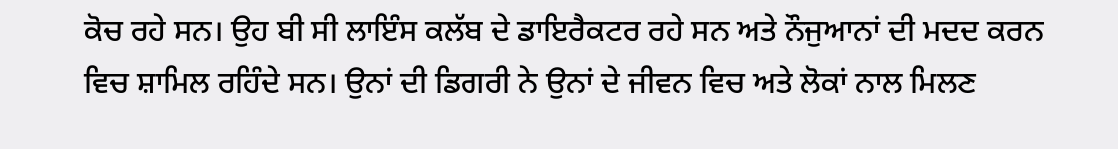ਕੋਚ ਰਹੇ ਸਨ। ਉਹ ਬੀ ਸੀ ਲਾਇੰਸ ਕਲੱਬ ਦੇ ਡਾਇਰੈਕਟਰ ਰਹੇ ਸਨ ਅਤੇ ਨੌਜੁਆਨਾਂ ਦੀ ਮਦਦ ਕਰਨ ਵਿਚ ਸ਼ਾਮਿਲ ਰਹਿੰਦੇ ਸਨ। ਉਨਾਂ ਦੀ ਡਿਗਰੀ ਨੇ ਉਨਾਂ ਦੇ ਜੀਵਨ ਵਿਚ ਅਤੇ ਲੋਕਾਂ ਨਾਲ ਮਿਲਣ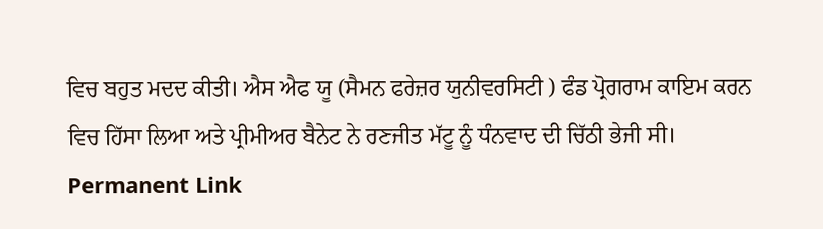ਵਿਚ ਬਹੁਤ ਮਦਦ ਕੀਤੀ। ਐਸ ਐਫ ਯੂ (ਸੈਮਨ ਫਰੇਜ਼ਰ ਯੁਨੀਵਰਸਿਟੀ ) ਫੰਡ ਪ੍ਰੋਗਰਾਮ ਕਾਇਮ ਕਰਨ ਵਿਚ ਹਿੱਸਾ ਲਿਆ ਅਤੇ ਪ੍ਰੀਮੀਅਰ ਬੈਨੇਟ ਨੇ ਰਣਜੀਤ ਮੱਟੂ ਨੂੰ ਧੰਨਵਾਦ ਦੀ ਚਿੱਠੀ ਭੇਜੀ ਸੀ।
Permanent Link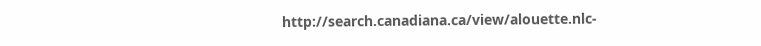http://search.canadiana.ca/view/alouette.nlc-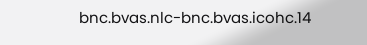bnc.bvas.nlc-bnc.bvas.icohc.14